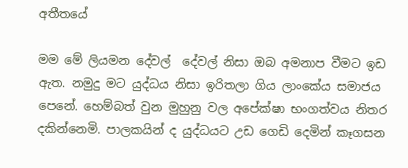අතීතයේ

මම මේ ලියමන දේවල්  දේවල් නිසා ඔබ අමනාප වීමට ඉඩ ඇත. නමුදු මට යුද්ධය නිසා ඉරිතලා ගිය ලාංකේය සමාජය පෙනේ. හෙම්බත් වුන මුහුනු වල අපේක්ෂා භංගත්වය නිතර දකින්නෙමි. පාලකයින් ද යුද්ධයට උඩ ගෙඩි දෙමින් කෑගසන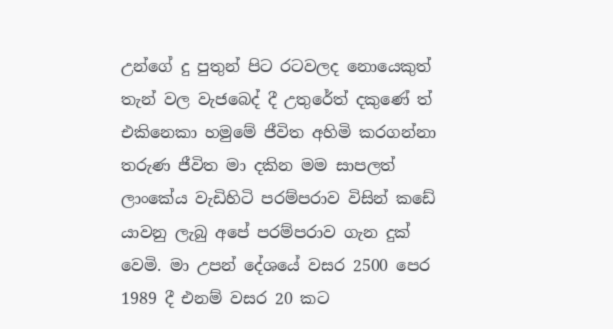උන්ගේ දු පුතුන් පිට රටවලද නොයෙකුත් තැන් වල වැජබෙද් දී උතුරේත් දකුණේ ත් එකිනෙකා හමුමේ ජීවිත අහිමි කරගන්නා තරුණ ජීවිත මා දකින මම සාපලත් ලාංකේය වැඩිහිටි පරම්පරාව විසින් කඩේ යාවනු ලැබු අපේ පරම්පරාව ගැන දුක් වෙමි. මා උපන් දේශයේ වසර 2500 පෙර 1989 දී එනම් වසර 20 කට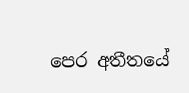පෙර අතීතයේ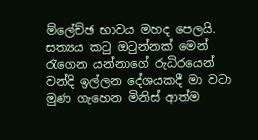ම්ලේච්ඡ භාවය මහද පෙලයි. සත්‍යය කටු ඔටුන්නක් මෙන් රැගෙන යන්නාගේ රුධිරයෙන් වන්දි ඉල්ලන දේශයකදී මා වටා මුණ ගැහෙන මිනිස් ආත්ම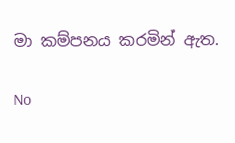මා කම්පනය කරමින් ඇත.

No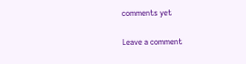comments yet

Leave a comment